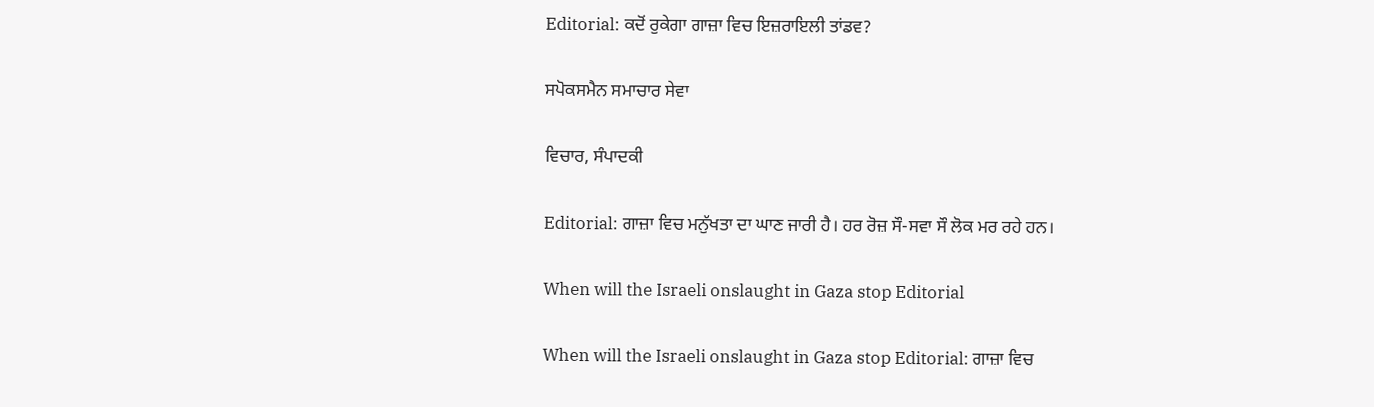Editorial: ਕਦੋਂ ਰੁਕੇਗਾ ਗਾਜ਼ਾ ਵਿਚ ਇਜ਼ਰਾਇਲੀ ਤਾਂਡਵ?

ਸਪੋਕਸਮੈਨ ਸਮਾਚਾਰ ਸੇਵਾ

ਵਿਚਾਰ, ਸੰਪਾਦਕੀ

Editorial: ਗਾਜ਼ਾ ਵਿਚ ਮਨੁੱਖਤਾ ਦਾ ਘਾਣ ਜਾਰੀ ਹੈ। ਹਰ ਰੋਜ਼ ਸੌ-ਸਵਾ ਸੌ ਲੋਕ ਮਰ ਰਹੇ ਹਨ।

When will the Israeli onslaught in Gaza stop Editorial

When will the Israeli onslaught in Gaza stop Editorial: ਗਾਜ਼ਾ ਵਿਚ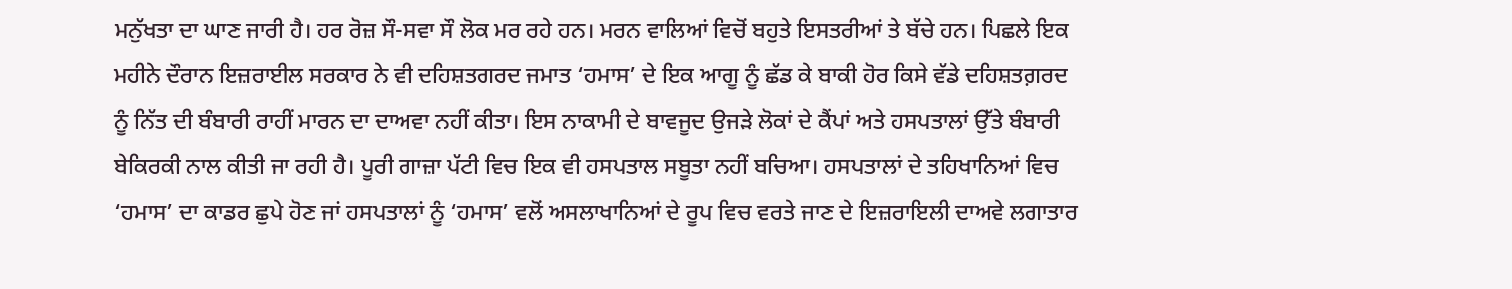ਮਨੁੱਖਤਾ ਦਾ ਘਾਣ ਜਾਰੀ ਹੈ। ਹਰ ਰੋਜ਼ ਸੌ-ਸਵਾ ਸੌ ਲੋਕ ਮਰ ਰਹੇ ਹਨ। ਮਰਨ ਵਾਲਿਆਂ ਵਿਚੋਂ ਬਹੁਤੇ ਇਸਤਰੀਆਂ ਤੇ ਬੱਚੇ ਹਨ। ਪਿਛਲੇ ਇਕ ਮਹੀਨੇ ਦੌਰਾਨ ਇਜ਼ਰਾਈਲ ਸਰਕਾਰ ਨੇ ਵੀ ਦਹਿਸ਼ਤਗਰਦ ਜਮਾਤ ‘ਹਮਾਸ’ ਦੇ ਇਕ ਆਗੂ ਨੂੰ ਛੱਡ ਕੇ ਬਾਕੀ ਹੋਰ ਕਿਸੇ ਵੱਡੇ ਦਹਿਸ਼ਤਗ਼ਰਦ ਨੂੰ ਨਿੱਤ ਦੀ ਬੰਬਾਰੀ ਰਾਹੀਂ ਮਾਰਨ ਦਾ ਦਾਅਵਾ ਨਹੀਂ ਕੀਤਾ। ਇਸ ਨਾਕਾਮੀ ਦੇ ਬਾਵਜੂਦ ਉਜੜੇ ਲੋਕਾਂ ਦੇ ਕੈਂਪਾਂ ਅਤੇ ਹਸਪਤਾਲਾਂ ਉੱਤੇ ਬੰਬਾਰੀ ਬੇਕਿਰਕੀ ਨਾਲ ਕੀਤੀ ਜਾ ਰਹੀ ਹੈ। ਪੂਰੀ ਗਾਜ਼ਾ ਪੱਟੀ ਵਿਚ ਇਕ ਵੀ ਹਸਪਤਾਲ ਸਬੂਤਾ ਨਹੀਂ ਬਚਿਆ। ਹਸਪਤਾਲਾਂ ਦੇ ਤਹਿਖਾਨਿਆਂ ਵਿਚ ‘ਹਮਾਸ’ ਦਾ ਕਾਡਰ ਛੁਪੇ ਹੋਣ ਜਾਂ ਹਸਪਤਾਲਾਂ ਨੂੰ ‘ਹਮਾਸ’ ਵਲੋਂ ਅਸਲਾਖਾਨਿਆਂ ਦੇ ਰੂਪ ਵਿਚ ਵਰਤੇ ਜਾਣ ਦੇ ਇਜ਼ਰਾਇਲੀ ਦਾਅਵੇ ਲਗਾਤਾਰ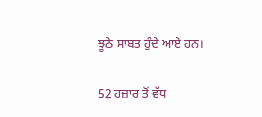ਝੂਠੇ ਸਾਬਤ ਹੁੰਦੇ ਆਏ ਹਨ।

52 ਹਜ਼ਾਰ ਤੋਂ ਵੱਧ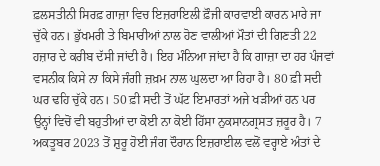ਫ਼ਲਸਤੀਨੀ ਸਿਰਫ਼ ਗਾਜ਼ਾ ਵਿਚ ਇਜ਼ਰਾਇਲੀ ਫ਼ੌਜੀ ਕਾਰਵਾਈ ਕਾਰਨ ਮਾਰੇ ਜਾ ਚੁੱਕੇ ਹਨ। ਭੁੱਖਮਰੀ ਤੇ ਬਿਮਾਰੀਆਂ ਨਾਲ ਹੋਣ ਵਾਲੀਆਂ ਮੌਤਾਂ ਦੀ ਗਿਣਤੀ 22 ਹਜ਼ਾਰ ਦੇ ਕਰੀਬ ਦੱਸੀ ਜਾਂਦੀ ਹੈ। ਇਹ ਮੰਨਿਆ ਜਾਂਦਾ ਹੈ ਕਿ ਗਾਜ਼ਾ ਦਾ ਹਰ ਪੰਜਵਾਂ ਵਸਨੀਕ ਕਿਸੇ ਨਾ ਕਿਸੇ ਜੰਗੀ ਜ਼ਖ਼ਮ ਨਾਲ ਘੁਲਦਾ ਆ ਰਿਹਾ ਹੈ। 80 ਫ਼ੀ ਸਦੀ ਘਰ ਢਹਿ ਚੁੱਕੇ ਹਨ। 50 ਫ਼ੀ ਸਦੀ ਤੋਂ ਘੱਟ ਇਮਾਰਤਾਂ ਅਜੇ ਖੜੀਆਂ ਹਨ ਪਰ ਉਨ੍ਹਾਂ ਵਿਚੋਂ ਵੀ ਬਹੁਤੀਆਂ ਦਾ ਕੋਈ ਨਾ ਕੋਈ ਹਿੱਸਾ ਨੁਕਸਾਨਗ੍ਰਸਤ ਜ਼ਰੂਰ ਹੈ। 7 ਅਕਤੂਬਰ 2023 ਤੋਂ ਸ਼ੁਰੂ ਹੋਈ ਜੰਗ ਦੌਰਾਨ ਇਜ਼ਰਾਈਲ ਵਲੋਂ ਵਰ੍ਹਾਏ ਅੰਤਾਂ ਦੇ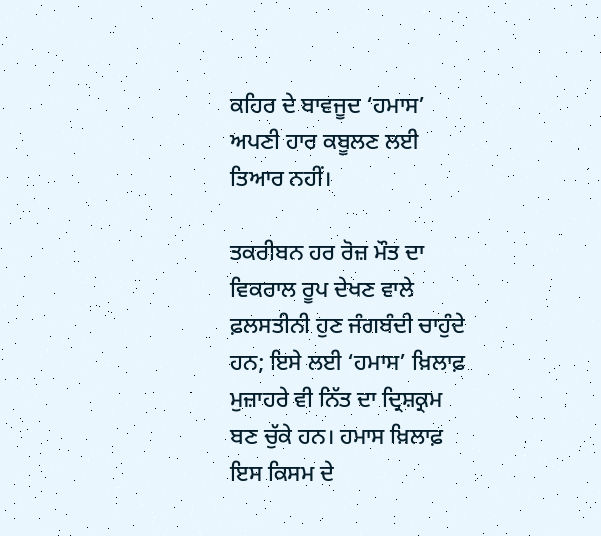ਕਹਿਰ ਦੇ ਬਾਵਜੂਦ ‘ਹਮਾਸ’ ਅਪਣੀ ਹਾਰ ਕਬੂਲਣ ਲਈ ਤਿਆਰ ਨਹੀਂ।

ਤਕਰੀਬਨ ਹਰ ਰੋਜ਼ ਮੌਤ ਦਾ ਵਿਕਰਾਲ ਰੂਪ ਦੇਖਣ ਵਾਲੇ ਫ਼ਲਸਤੀਨੀ ਹੁਣ ਜੰਗਬੰਦੀ ਚਾਹੁੰਦੇ ਹਨ; ਇਸੇ ਲਈ ‘ਹਮਾਸ’ ਖ਼ਿਲਾਫ਼ ਮੁਜ਼ਾਹਰੇ ਵੀ ਨਿੱਤ ਦਾ ਦ੍ਰਿਸ਼ਕ੍ਰਮ ਬਣ ਚੁੱਕੇ ਹਨ। ਹਮਾਸ ਖ਼ਿਲਾਫ਼ ਇਸ ਕਿਸਮ ਦੇ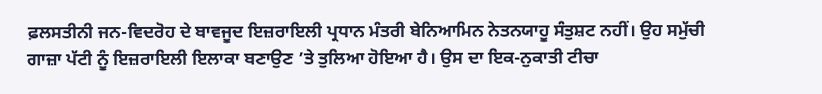ਫ਼ਲਸਤੀਨੀ ਜਨ-ਵਿਦਰੋਹ ਦੇ ਬਾਵਜੂਦ ਇਜ਼ਰਾਇਲੀ ਪ੍ਰਧਾਨ ਮੰਤਰੀ ਬੇਨਿਆਮਿਨ ਨੇਤਨਯਾਹੂ ਸੰਤੁਸ਼ਟ ਨਹੀਂ। ਉਹ ਸਮੁੱਚੀ ਗਾਜ਼ਾ ਪੱਟੀ ਨੂੰ ਇਜ਼ਰਾਇਲੀ ਇਲਾਕਾ ਬਣਾਉਣ ’ਤੇ ਤੁਲਿਆ ਹੋਇਆ ਹੈ। ਉਸ ਦਾ ਇਕ-ਨੁਕਾਤੀ ਟੀਚਾ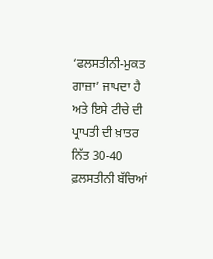‘ਫਲਸਤੀਨੀ-ਮੁਕਤ ਗਾਜ਼ਾ’ ਜਾਪਦਾ ਹੈ ਅਤੇ ਇਸੇ ਟੀਚੇ ਦੀ ਪ੍ਰਾਪਤੀ ਦੀ ਖ਼ਾਤਰ ਨਿੱਤ 30-40 ਫ਼ਲਸਤੀਨੀ ਬੱਚਿਆਂ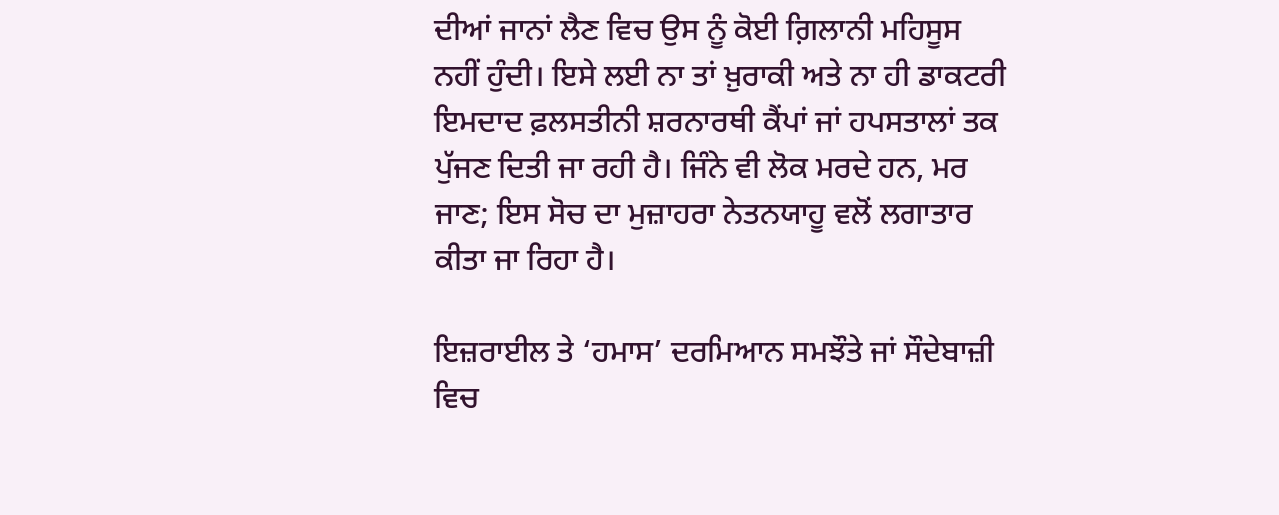ਦੀਆਂ ਜਾਨਾਂ ਲੈਣ ਵਿਚ ਉਸ ਨੂੰ ਕੋਈ ਗ਼ਿਲਾਨੀ ਮਹਿਸੂਸ ਨਹੀਂ ਹੁੰਦੀ। ਇਸੇ ਲਈ ਨਾ ਤਾਂ ਖ਼ੁਰਾਕੀ ਅਤੇ ਨਾ ਹੀ ਡਾਕਟਰੀ ਇਮਦਾਦ ਫ਼ਲਸਤੀਨੀ ਸ਼ਰਨਾਰਥੀ ਕੈਂਪਾਂ ਜਾਂ ਹਪਸਤਾਲਾਂ ਤਕ ਪੁੱਜਣ ਦਿਤੀ ਜਾ ਰਹੀ ਹੈ। ਜਿੰਨੇ ਵੀ ਲੋਕ ਮਰਦੇ ਹਨ, ਮਰ ਜਾਣ; ਇਸ ਸੋਚ ਦਾ ਮੁਜ਼ਾਹਰਾ ਨੇਤਨਯਾਹੂ ਵਲੋਂ ਲਗਾਤਾਰ ਕੀਤਾ ਜਾ ਰਿਹਾ ਹੈ।

ਇਜ਼ਰਾਈਲ ਤੇ ‘ਹਮਾਸ’ ਦਰਮਿਆਨ ਸਮਝੌਤੇ ਜਾਂ ਸੌਦੇਬਾਜ਼ੀ ਵਿਚ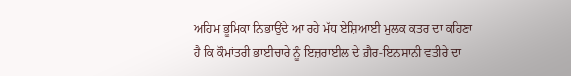ਅਹਿਮ ਭੂਮਿਕਾ ਨਿਭਾਉਂਦੇ ਆ ਰਹੇ ਮੱਧ ਏਸ਼ਿਆਈ ਮੁਲਕ ਕਤਰ ਦਾ ਕਹਿਣਾ ਹੈ ਕਿ ਕੌਮਾਂਤਰੀ ਭਾਈਚਾਰੇ ਨੂੰ ਇਜ਼ਰਾਈਲ ਦੇ ਗ਼ੈਰ-ਇਨਸਾਨੀ ਵਤੀਰੇ ਦਾ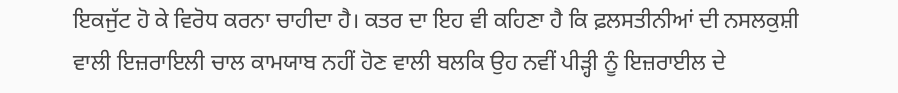ਇਕਜੁੱਟ ਹੋ ਕੇ ਵਿਰੋਧ ਕਰਨਾ ਚਾਹੀਦਾ ਹੈ। ਕਤਰ ਦਾ ਇਹ ਵੀ ਕਹਿਣਾ ਹੈ ਕਿ ਫ਼ਲਸਤੀਨੀਆਂ ਦੀ ਨਸਲਕੁਸ਼ੀ ਵਾਲੀ ਇਜ਼ਰਾਇਲੀ ਚਾਲ ਕਾਮਯਾਬ ਨਹੀਂ ਹੋਣ ਵਾਲੀ ਬਲਕਿ ਉਹ ਨਵੀਂ ਪੀੜ੍ਹੀ ਨੂੰ ਇਜ਼ਰਾਈਲ ਦੇ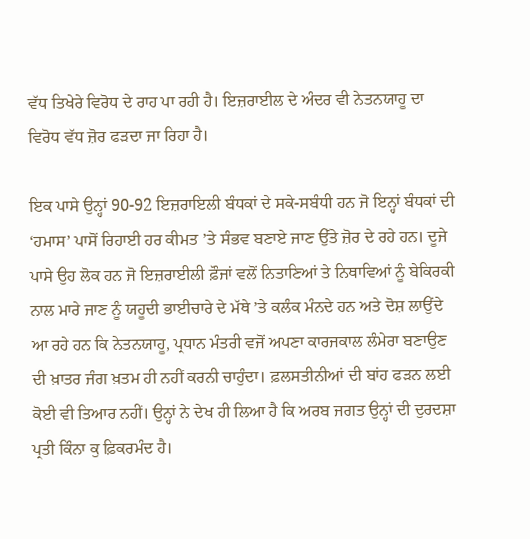ਵੱਧ ਤਿਖੇਰੇ ਵਿਰੋਧ ਦੇ ਰਾਹ ਪਾ ਰਹੀ ਹੈ। ਇਜ਼ਰਾਈਲ ਦੇ ਅੰਦਰ ਵੀ ਨੇਤਨਯਾਹੂ ਦਾ ਵਿਰੋਧ ਵੱਧ ਜ਼ੋਰ ਫੜਦਾ ਜਾ ਰਿਹਾ ਹੈ।

ਇਕ ਪਾਸੇ ਉਨ੍ਹਾਂ 90-92 ਇਜ਼ਰਾਇਲੀ ਬੰਧਕਾਂ ਦੇ ਸਕੇ-ਸਬੰਧੀ ਹਨ ਜੋ ਇਨ੍ਹਾਂ ਬੰਧਕਾਂ ਦੀ ‘ਹਮਾਸ’ ਪਾਸੋਂ ਰਿਹਾਈ ਹਰ ਕੀਮਤ ’ਤੇ ਸੰਭਵ ਬਣਾਏ ਜਾਣ ਉੱਤੇ ਜ਼ੋਰ ਦੇ ਰਹੇ ਹਨ। ਦੂਜੇ ਪਾਸੇ ਉਹ ਲੋਕ ਹਨ ਜੋ ਇਜ਼ਰਾਈਲੀ ਫ਼ੌਜਾਂ ਵਲੋਂ ਨਿਤਾਣਿਆਂ ਤੇ ਨਿਥਾਵਿਆਂ ਨੂੰ ਬੇਕਿਰਕੀ ਨਾਲ ਮਾਰੇ ਜਾਣ ਨੂੰ ਯਹੂਦੀ ਭਾਈਚਾਰੇ ਦੇ ਮੱਥੇ ’ਤੇ ਕਲੰਕ ਮੰਨਦੇ ਹਨ ਅਤੇ ਦੋਸ਼ ਲਾਉਂਦੇ ਆ ਰਹੇ ਹਨ ਕਿ ਨੇਤਨਯਾਹੂ, ਪ੍ਰਧਾਨ ਮੰਤਰੀ ਵਜੋਂ ਅਪਣਾ ਕਾਰਜਕਾਲ ਲੰਮੇਰਾ ਬਣਾਉਣ ਦੀ ਖ਼ਾਤਰ ਜੰਗ ਖ਼ਤਮ ਹੀ ਨਹੀਂ ਕਰਨੀ ਚਾਹੁੰਦਾ। ਫ਼ਲਸਤੀਨੀਆਂ ਦੀ ਬਾਂਹ ਫੜਨ ਲਈ ਕੋਈ ਵੀ ਤਿਆਰ ਨਹੀਂ। ਉਨ੍ਹਾਂ ਨੇ ਦੇਖ ਹੀ ਲਿਆ ਹੈ ਕਿ ਅਰਬ ਜਗਤ ਉਨ੍ਹਾਂ ਦੀ ਦੁਰਦਸ਼ਾ ਪ੍ਰਤੀ ਕਿੰਨਾ ਕੁ ਫ਼ਿਕਰਮੰਦ ਹੈ।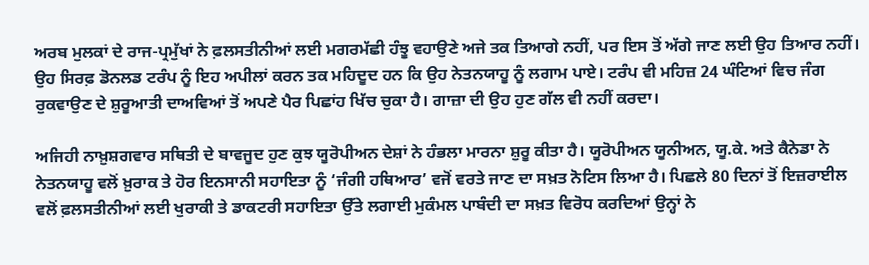ਅਰਬ ਮੁਲਕਾਂ ਦੇ ਰਾਜ-ਪ੍ਰਮੁੱਖਾਂ ਨੇ ਫ਼ਲਸਤੀਨੀਆਂ ਲਈ ਮਗਰਮੱਛੀ ਹੰਝੂ ਵਹਾਉਣੇ ਅਜੇ ਤਕ ਤਿਆਗੇ ਨਹੀਂ, ਪਰ ਇਸ ਤੋਂ ਅੱਗੇ ਜਾਣ ਲਈ ਉਹ ਤਿਆਰ ਨਹੀਂ। ਉਹ ਸਿਰਫ਼ ਡੋਨਲਡ ਟਰੰਪ ਨੂੰ ਇਹ ਅਪੀਲਾਂ ਕਰਨ ਤਕ ਮਹਿਦੂਦ ਹਨ ਕਿ ਉਹ ਨੇਤਨਯਾਹੂ ਨੂੰ ਲਗਾਮ ਪਾਏ। ਟਰੰਪ ਵੀ ਮਹਿਜ਼ 24 ਘੰਟਿਆਂ ਵਿਚ ਜੰਗ ਰੁਕਵਾਉਣ ਦੇ ਸ਼ੁਰੂਆਤੀ ਦਾਅਵਿਆਂ ਤੋਂ ਅਪਣੇ ਪੈਰ ਪਿਛਾਂਹ ਖਿੱਚ ਚੁਕਾ ਹੈ। ਗਾਜ਼ਾ ਦੀ ਉਹ ਹੁਣ ਗੱਲ ਵੀ ਨਹੀਂ ਕਰਦਾ।

ਅਜਿਹੀ ਨਾਖ਼ੁਸ਼ਗਵਾਰ ਸਥਿਤੀ ਦੇ ਬਾਵਜੂਦ ਹੁਣ ਕੁਝ ਯੂਰੋਪੀਅਨ ਦੇਸ਼ਾਂ ਨੇ ਹੰਭਲਾ ਮਾਰਨਾ ਸ਼ੁਰੂ ਕੀਤਾ ਹੈ। ਯੂਰੋਪੀਅਨ ਯੂਨੀਅਨ, ਯੂ.ਕੇ. ਅਤੇ ਕੈਨੇਡਾ ਨੇ ਨੇਤਨਯਾਹੂ ਵਲੋਂ ਖ਼ੁਰਾਕ ਤੇ ਹੋਰ ਇਨਸਾਨੀ ਸਹਾਇਤਾ ਨੂੰ ‘ਜੰਗੀ ਹਥਿਆਰ’ ਵਜੋਂ ਵਰਤੇ ਜਾਣ ਦਾ ਸਖ਼ਤ ਨੋਟਿਸ ਲਿਆ ਹੈ। ਪਿਛਲੇ 80 ਦਿਨਾਂ ਤੋਂ ਇਜ਼ਰਾਈਲ ਵਲੋਂ ਫ਼ਲਸਤੀਨੀਆਂ ਲਈ ਖੁਰਾਕੀ ਤੇ ਡਾਕਟਰੀ ਸਹਾਇਤਾ ਉੱਤੇ ਲਗਾਈ ਮੁਕੰਮਲ ਪਾਬੰਦੀ ਦਾ ਸਖ਼ਤ ਵਿਰੋਧ ਕਰਦਿਆਂ ਉਨ੍ਹਾਂ ਨੇ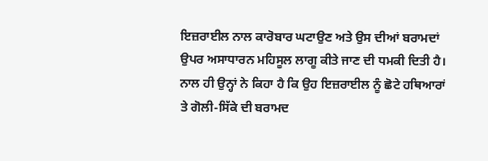ਇਜ਼ਰਾਈਲ ਨਾਲ ਕਾਰੋਬਾਰ ਘਟਾਉਣ ਅਤੇ ਉਸ ਦੀਆਂ ਬਰਾਮਦਾਂ ਉਪਰ ਅਸਾਧਾਰਨ ਮਹਿਸੂਲ ਲਾਗੂ ਕੀਤੇ ਜਾਣ ਦੀ ਧਮਕੀ ਦਿਤੀ ਹੈ। ਨਾਲ ਹੀ ਉਨ੍ਹਾਂ ਨੇ ਕਿਹਾ ਹੈ ਕਿ ਉਹ ਇਜ਼ਰਾਈਲ ਨੂੰ ਛੋਟੇ ਹਥਿਆਰਾਂ ਤੇ ਗੋਲੀ-ਸਿੱਕੇ ਦੀ ਬਰਾਮਦ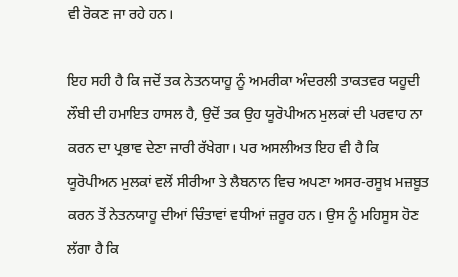ਵੀ ਰੋਕਣ ਜਾ ਰਹੇ ਹਨ।

ਇਹ ਸਹੀ ਹੈ ਕਿ ਜਦੋਂ ਤਕ ਨੇਤਨਯਾਹੂ ਨੂੰ ਅਮਰੀਕਾ ਅੰਦਰਲੀ ਤਾਕਤਵਰ ਯਹੂਦੀ ਲੌਬੀ ਦੀ ਹਮਾਇਤ ਹਾਸਲ ਹੈ, ਉਦੋਂ ਤਕ ਉਹ ਯੂਰੋਪੀਅਨ ਮੁਲਕਾਂ ਦੀ ਪਰਵਾਹ ਨਾ ਕਰਨ ਦਾ ਪ੍ਰਭਾਵ ਦੇਣਾ ਜਾਰੀ ਰੱਖੇਗਾ। ਪਰ ਅਸਲੀਅਤ ਇਹ ਵੀ ਹੈ ਕਿ ਯੂਰੋਪੀਅਨ ਮੁਲਕਾਂ ਵਲੋਂ ਸੀਰੀਆ ਤੇ ਲੈਬਨਾਨ ਵਿਚ ਅਪਣਾ ਅਸਰ-ਰਸੂਖ਼ ਮਜ਼ਬੂਤ ਕਰਨ ਤੋਂ ਨੇਤਨਯਾਹੂ ਦੀਆਂ ਚਿੰਤਾਵਾਂ ਵਧੀਆਂ ਜ਼ਰੂਰ ਹਨ। ਉਸ ਨੂੰ ਮਹਿਸੂਸ ਹੋਣ ਲੱਗਾ ਹੈ ਕਿ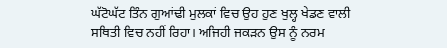ਘੱਟੋਘੱਟ ਤਿੰਨ ਗੁਆਂਢੀ ਮੁਲਕਾਂ ਵਿਚ ਉਹ ਹੁਣ ਖੁਲ੍ਹ ਖੇਡਣ ਵਾਲੀ ਸਥਿਤੀ ਵਿਚ ਨਹੀਂ ਰਿਹਾ। ਅਜਿਹੀ ਜਕੜਨ ਉਸ ਨੂੰ ਨਰਮ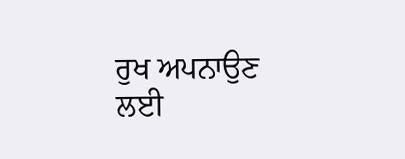ਰੁਖ ਅਪਨਾਉਣ ਲਈ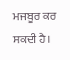ਮਜਬੂਰ ਕਰ ਸਕਦੀ ਹੈ।